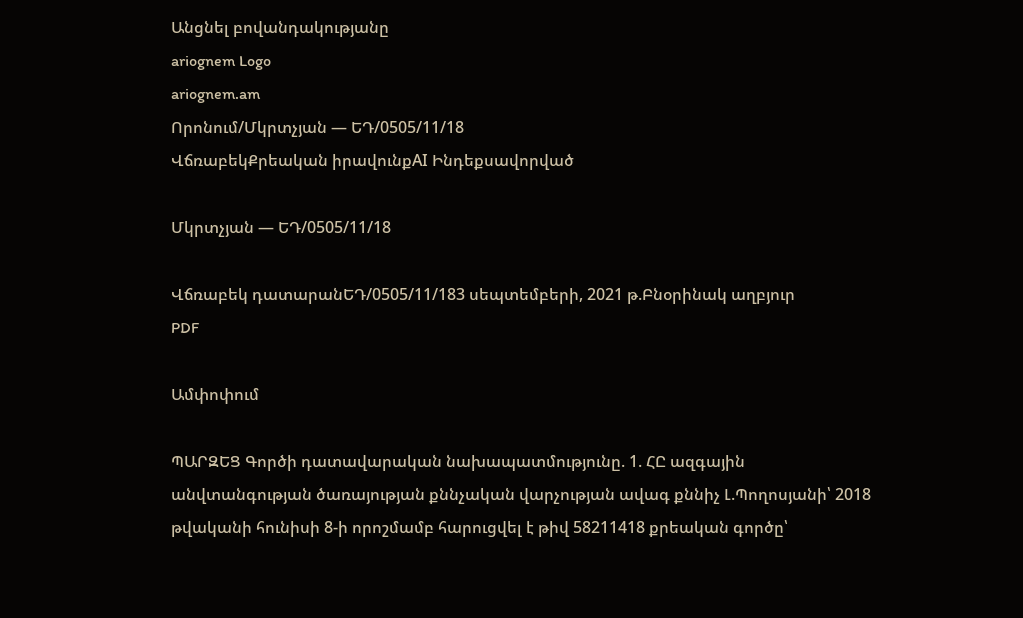Անցնել բովանդակությանը
ariognem Logo
ariognem.am
Որոնում/Մկրտչյան — ԵԴ/0505/11/18
ՎճռաբեկՔրեական իրավունքAI Ինդեքսավորված

Մկրտչյան — ԵԴ/0505/11/18

Վճռաբեկ դատարանԵԴ/0505/11/183 սեպտեմբերի, 2021 թ.Բնօրինակ աղբյուր
PDF

Ամփոփում

ՊԱՐԶԵՑ Գործի դատավարական նախապատմությունը. 1. ՀԸ ազգային անվտանգության ծառայության քննչական վարչության ավագ քննիչ Լ.Պողոսյանի՝ 2018 թվականի հունիսի 8-ի որոշմամբ հարուցվել է թիվ 58211418 քրեական գործը՝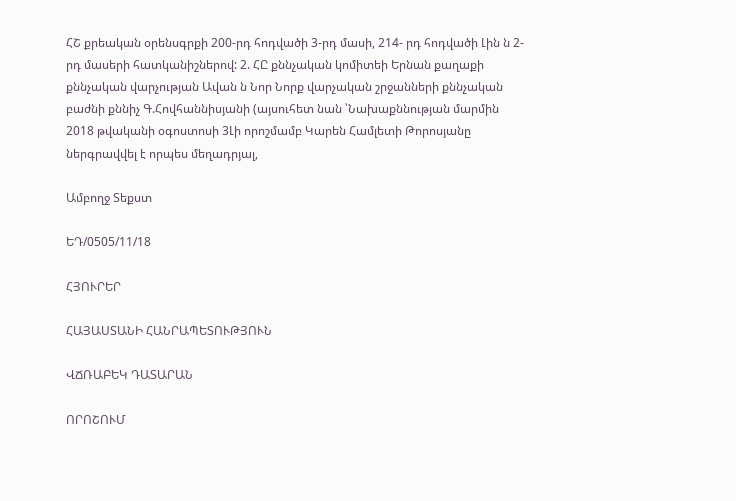ՀՇ քրեական օրենսգրքի 200-րդ հոդվածի 3-րդ մասի, 214- րդ հոդվածի Լին ն 2-րդ մասերի հատկանիշներով: 2. ՀԸ քննչական կոմիտեի Երնան քաղաքի քննչական վարչության Ավան ն Նոր Նորք վարչական շրջանների քննչական բաժնի քննիչ Գ.Հովհաննիսյանի (այսուհետ նան ՝Նախաքննության մարմին 2018 թվականի օգոստոսի 3Լի որոշմամբ Կարեն Համլետի Թորոսյանը ներգրավվել է որպես մեղադրյալ,

Ամբողջ Տեքստ

ԵԴ/0505/11/18

ՀՅՈՒՐԵՐ

ՀԱՅԱՍՏԱՆԻ ՀԱՆՐԱՊԵՏՈՒԹՅՈՒՆ

ՎՃՌԱԲԵԿ ԴԱՏԱՐԱՆ

ՈՐՈՇՈՒՄ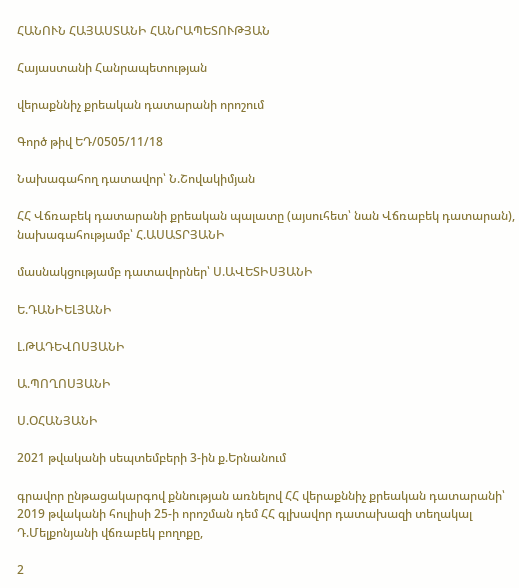ՀԱՆՈՒՆ ՀԱՅԱՍՏԱՆԻ ՀԱՆՐԱՊԵՏՈՒԹՅԱՆ

Հայաստանի Հանրապետության

վերաքննիչ քրեական դատարանի որոշում

Գործ թիվ ԵԴ/0505/11/18

Նախագահող դատավոր՝ Ն.Շովակիմյան

ՀՀ Վճռաբեկ դատարանի քրեական պալատը (այսուհետ՝ նան Վճռաբեկ դատարան), նախագահությամբ՝ Հ.ԱՍԱՏՐՅԱՆԻ

մասնակցությամբ դատավորներ՝ Ս.ԱՎԵՏԻՍՅԱՆԻ

Ե.ԴԱՆԻԵԼՅԱՆԻ

Լ.ԹԱԴԵՎՈՍՅԱՆԻ

Ա.ՊՈՂՈՍՅԱՆԻ

Ս.ՕՀԱՆՅԱՆԻ

2021 թվականի սեպտեմբերի 3-ին ք.Երնանում

գրավոր ընթացակարգով քննության առնելով ՀՀ վերաքննիչ քրեական դատարանի՝ 2019 թվականի հուլիսի 25-ի որոշման դեմ ՀՀ գլխավոր դատախազի տեղակալ Դ.Մելքոնյանի վճռաբեկ բողոքը,

2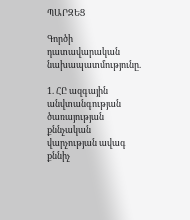ՊԱՐԶԵՑ

Գործի դատավարական նախապատմությունը.

1. ՀԸ ազգային անվտանգության ծառայության քննչական վարչության ավագ քննիչ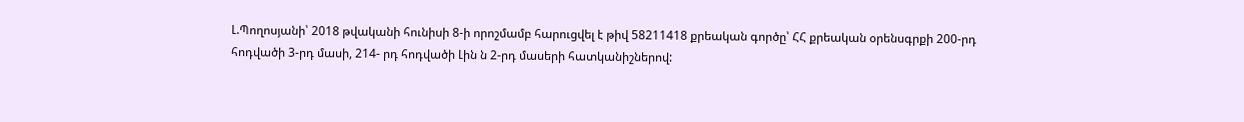Լ.Պողոսյանի՝ 2018 թվականի հունիսի 8-ի որոշմամբ հարուցվել է թիվ 58211418 քրեական գործը՝ ՀՀ քրեական օրենսգրքի 200-րդ հոդվածի 3-րդ մասի, 214- րդ հոդվածի Լին ն 2-րդ մասերի հատկանիշներով: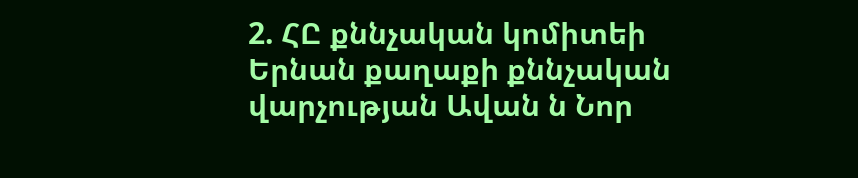2. ՀԸ քննչական կոմիտեի Երնան քաղաքի քննչական վարչության Ավան ն Նոր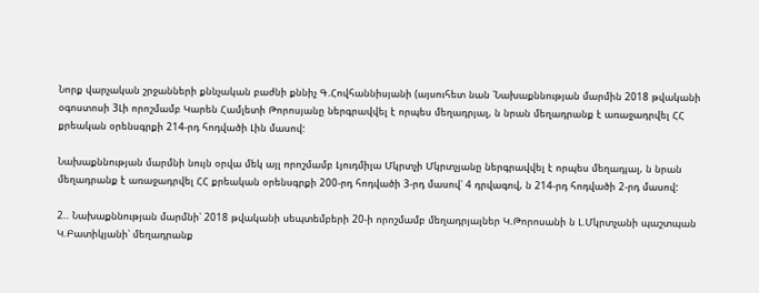Նորք վարչական շրջանների քննչական բաժնի քննիչ Գ.Հովհաննիսյանի (այսուհետ նան ՝Նախաքննության մարմին 2018 թվականի օգոստոսի 3Լի որոշմամբ Կարեն Համլետի Թորոսյանը ներգրավվել է որպես մեղադրյալ, ն նրան մեղադրանք է առաջադրվել ՀՀ քրեական օրենսգրքի 214-րդ հոդվածի Լին մասով:

Նախաքննության մարմնի նույն օրվա մեկ այլ որոշմամբ Լյուդմիլա Մկրտչի Մկրտչյանը ներգրավվել է որպես մեղադյալ, ն նրան մեղադրանք է առաջադրվել ՀՀ քրեական օրենսգրքի 200-րդ հոդվածի 3-րդ մասով՝ 4 դրվագով, ն 214-րդ հոդվածի 2-րդ մասով:

2.. Նախաքննության մարմնի՝ 2018 թվականի սեպտեմբերի 20-ի որոշմամբ մեղադրյալներ Կ.Թորոսանի ն Լ.Մկրտչանի պաշտպան Կ.Բատիկյանի՝ մեղադրանք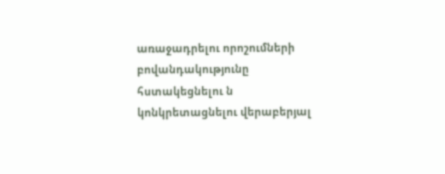առաջադրելու որոշումների բովանդակությունը հստակեցնելու ն կոնկրետացնելու վերաբերյալ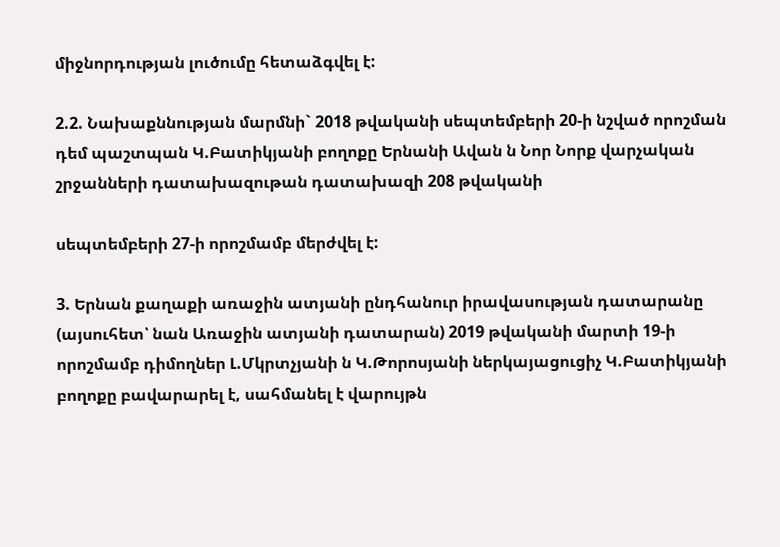միջնորդության լուծումը հետաձգվել է:

2.2. Նախաքննության մարմնի` 2018 թվականի սեպտեմբերի 20-ի նշված որոշման դեմ պաշտպան Կ.Բատիկյանի բողոքը Երնանի Ավան ն Նոր Նորք վարչական շրջանների դատախազութան դատախազի 208 թվականի

սեպտեմբերի 27-ի որոշմամբ մերժվել է:

3. Երնան քաղաքի առաջին ատյանի ընդհանուր իրավասության դատարանը (այսուհետ՝ նան Առաջին ատյանի դատարան) 2019 թվականի մարտի 19-ի որոշմամբ դիմողներ Լ.Մկրտչյանի ն Կ.Թորոսյանի ներկայացուցիչ Կ.Բատիկյանի բողոքը բավարարել է, սահմանել է վարույթն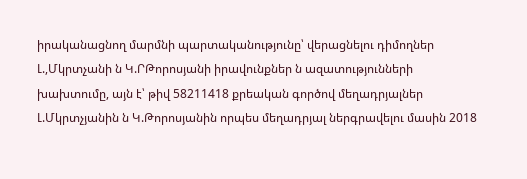իրականացնող մարմնի պարտականությունը՝ վերացնելու դիմողներ Լ.,Մկրտչանի ն Կ.ՐԹորոսյանի իրավունքներ ն ազատությունների խախտումը, այն է՝ թիվ 58211418 քրեական գործով մեղադրյալներ Լ.Մկրտչյանին ն Կ.Թորոսյանին որպես մեղադրյալ ներգրավելու մասին 2018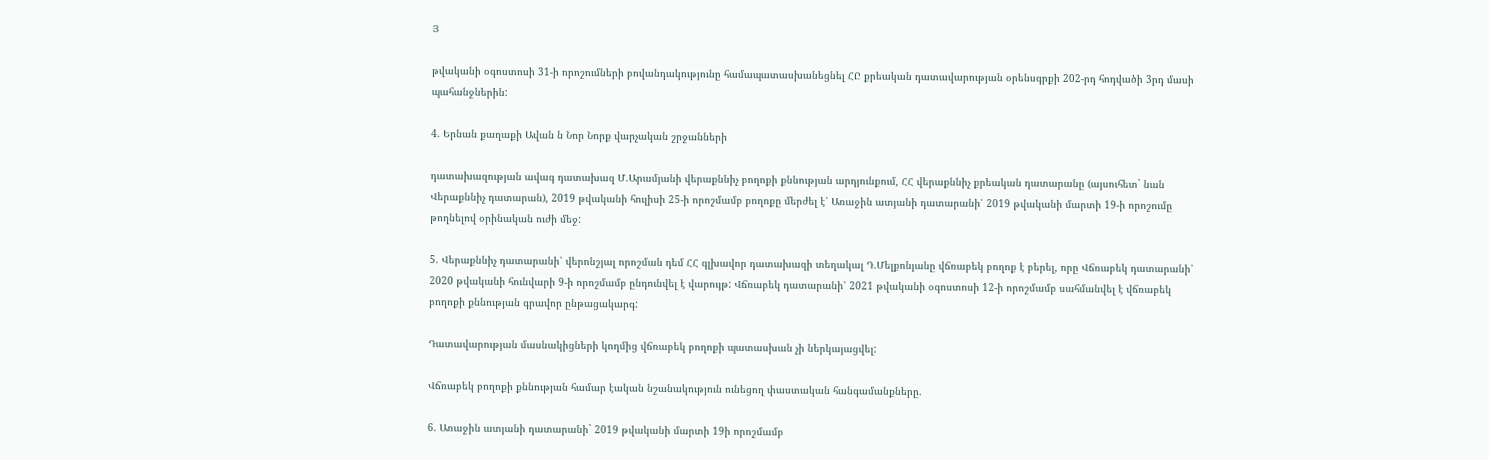Յ

թվականի օգոստոսի 31-ի որոշումների բովանդակությունը համապատասխանեցնել ՀԸ քրեական դատավարության օրենսգրքի 202-րդ հոդվածի 3րդ մասի պահանջներին:

4. Երնան քաղաքի Ավան ն Նոր Նորք վարչական շրջանների

դատախազության ավագ դատախազ Մ.Արամյանի վերաքննիչ բողոքի քննության արդյունքում, ՀՀ վերաքննիչ քրեական դատարանը (այսուհետ` նան Վերաքննիչ դատարան), 2019 թվականի հուլիսի 25-ի որոշմամբ բողոքը մերժել է՝ Առաջին ատյանի դատարանի՝ 2019 թվականի մարտի 19-ի որոշումը թողնելով օրինական ուժի մեջ:

5. Վերաքննիչ դատարանի՝ վերոնշյալ որոշման դեմ ՀՀ գլխավոր դատախազի տեղակալ Դ.Մելքոնյանը վճռաբեկ բողոք է բերել, որը Վճռաբեկ դատարանի՝ 2020 թվականի հունվարի 9-ի որոշմամբ ընդունվել է վարույթ: Վճռաբեկ դատարանի՝ 2021 թվականի օգոստոսի 12-ի որոշմամբ սահմանվել է վճռաբեկ բողոքի քննության գրավոր ընթացակարգ:

Դատավարության մասնակիցների կողմից վճռաբեկ բողոքի պատասխան չի ներկայացվել:

Վճռաբեկ բողոքի քննության համար էական նշանակություն ունեցող փաստական հանգամանքները.

6. Առաջին ատյանի դատարանի` 2019 թվականի մարտի 19ի որոշմամբ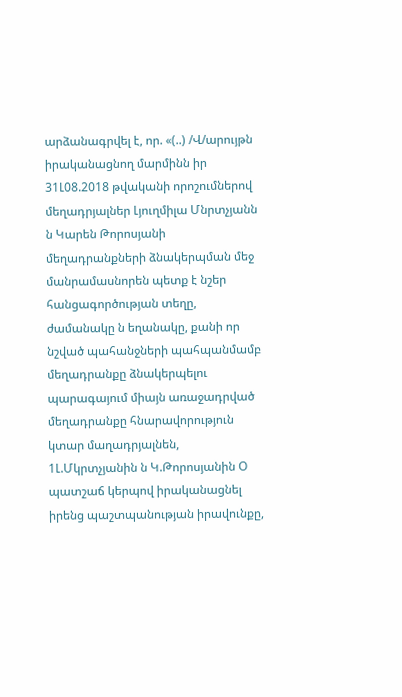արձանագրվել է, որ. «(..) /Վ/արույթն իրականացնող մարմինն իր 31Լ08.2018 թվականի որոշումներով մեղադրյալներ Լյուղմիլա Մնրտչյանն ն Կարեն Թորոսյանի մեղադրանքների ձնակերպման մեջ մանրամասնորեն պետք է նշեր հանցագործության տեղը, ժամանակը ն եղանակը, քանի որ նշված պահանջների պահպանմամբ մեղադրանքը ձնակերպելու պարագայում միայն առաջադրված մեղադրանքը հնարավորություն կտար մաղադրյալնեն, 1Լ.Մկրտչյանին ն Կ.Թորոսյանին Օ պատշաճ կերպով իրականացնել իրենց պաշտպանության իրավունքը,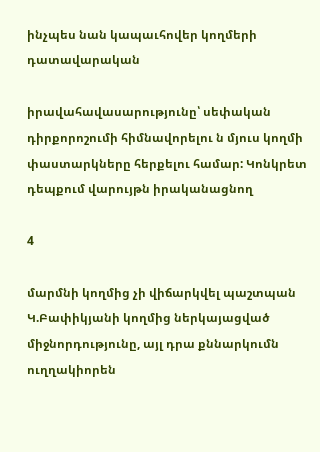ինչպես նան կապաւհովեր կողմերի դատավարական

իրավահավասարությունը՝ սեփական դիրքորոշումի հիմնավորելու ն մյուս կողմի փաստարկները հերքելու համար: Կոնկրետ դեպքում վարույթն իրականացնող

4

մարմնի կողմից չի վիճարկվել պաշտպան Կ.Բափիկյանի կողմից ներկայացված միջնորդությունը, այլ դրա քննարկումն ուղղակիորեն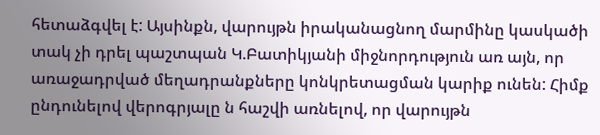հետաձգվել է: Այսինքն, վարույթն իրականացնող մարմինը կասկածի տակ չի դրել պաշտպան Կ.Բատիկյանի միջնորդություն առ այն, որ առաջադրված մեղադրանքները կոնկրետացման կարիք ունեն: Հիմք ընդունելով վերոգրյալը ն հաշվի առնելով, որ վարույթն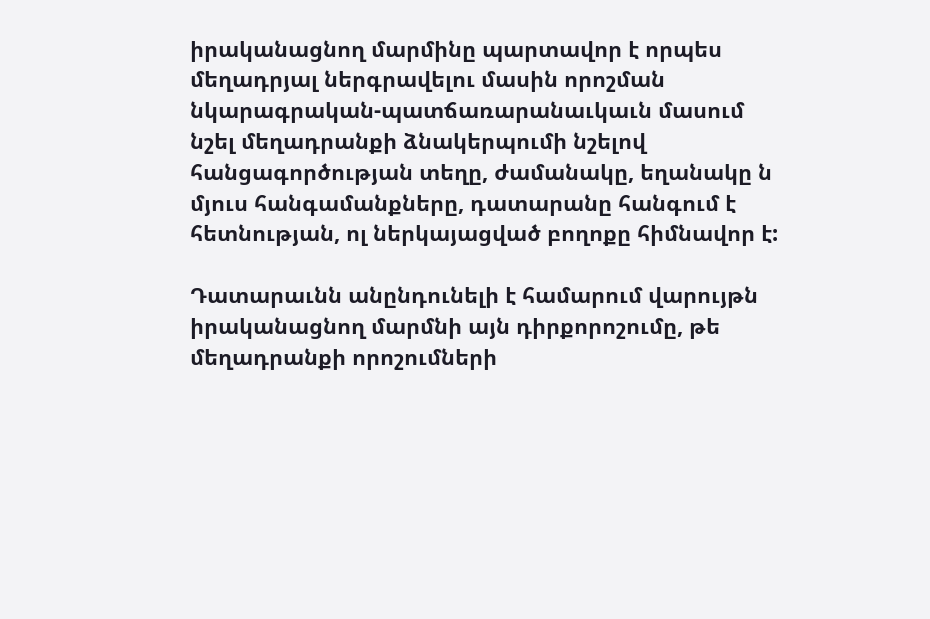իրականացնող մարմինը պարտավոր է որպես մեղադրյալ ներգրավելու մասին որոշման նկարագրական-պատճառարանաւկաւն մասում նշել մեղադրանքի ձնակերպումի նշելով հանցագործության տեղը, ժամանակը, եղանակը ն մյուս հանգամանքները, դատարանը հանգում է հետնության, ոլ ներկայացված բողոքը հիմնավոր է:

Դատարաւնն անընդունելի է համարում վարույթն իրականացնող մարմնի այն դիրքորոշումը, թե մեղադրանքի որոշումների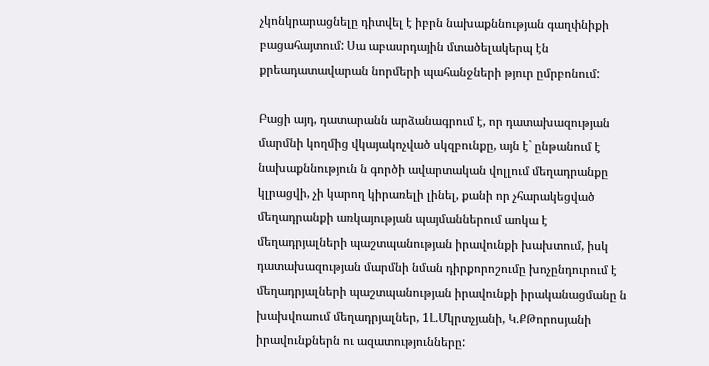չկոնկրարացնելը դիտվել է իբրն նախաքննության գաղփնիքի բացահայտում: Սա աբասրդային մտածելակերպ էն քրեադատավարան նորմերի պահանջների թյուր ըմրբոնում:

Բացի այդ, դատարանն արձանագրում է, որ դատախազության մարմնի կողմից վկայակոչված սկզբունքը, այն է` ընթանում է նախաքննություն ն գործի ավարտական վոլլում մեղադրանքը կլրացվի, չի կարող կիրառելի լինել, քանի որ չհարակեցված մեղադրանքի առկայության պայմաններում աոկա է մեղադրյալների պաշտպանության իրավունքի խախտում, իսկ դատախազության մարմնի նման դիրքորոշումը խոչընդուրում է մեղադրյալների պաշտպանության իրավունքի իրականացմանը ն խախվոաում մեղադրյալներ, 1Լ.Մկրտչյանի, Կ.ՔԹորոսյանի իրավունքներն ու ազատությունները: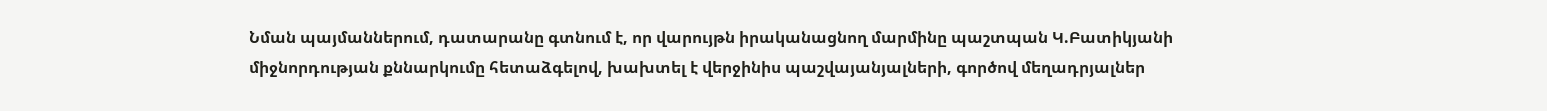Նման պայմաններում, դատարանը գտնում է, որ վարույթն իրականացնող մարմինը պաշտպան Կ.Բատիկյանի միջնորդության քննարկումը հետաձգելով, խախտել է վերջինիս պաշվայանյալների, գործով մեղադրյալներ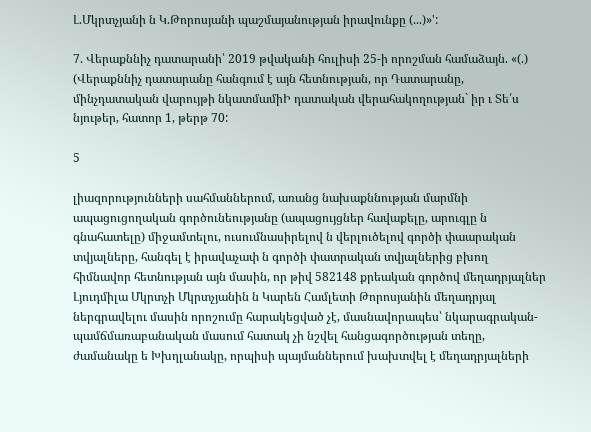Լ.Մկրտչյանի ն Կ.Թորոսյանի պաշմայանության իրավունքը (...)»':

7. Վերաքննիչ դատարանի՝ 2019 թվականի հուլիսի 25-ի որոշման համաձայն. «(.) (Վերաքննիչ դատարանը հանգում է այն հետնության, որ Դատարանը, մինչդատական վարույթի նկատմամիԻ դատական վերահակողության` իր ւ Տե՛ս նյութեր, հատոր 1, թերթ 70:

5

լիազորությունների սահմաններում, առանց նախաքննության մարմնի ապացուցողական գործունեությանը (ապացույցներ հավաքելը, արուգլը ն գնահատելը) միջամտելու, ուսումնասիրելով ն վերլուծելով գործի փաարական տվյալները, հանգել է իրավաչափ ն գործի փատրական տվյալներից բխող հիմնավոր հետնության այն մասին, որ թիվ 582148 քրեական գործով մեղադրյալներ Լյուդմիլա Մկրտչի Մկրտչյանին ն Կարեն Համլետի Թորոսյանին մեղադրյալ ներգրավելու մասին որոշումը հարակեցված չէ, մասնավորապես՝ նկարագրական-պամճմառաբանական մասում հատակ չի նշվել հանցագործության տեղը, ժամանակը ե Խխղլանակը, որպիսի պայմաններում խախտվել է մեղադրյալների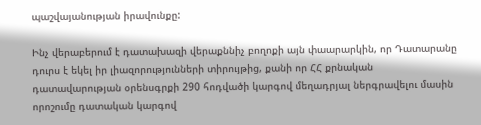պաշվայանության իրավունքը:

Ինչ վերաբերում է դատախազի վերաքննիչ բողոքի այն փաարարկին, որ Դատարանը դուրս է եկել իր լիազորությունների տիրույթից, քանի որ ՀՀ քրնական դատավարության օրենսգրքի 290 հոդվածի կարգով մեղադրյալ ներգրավելու մասին որոշումը դատական կարգով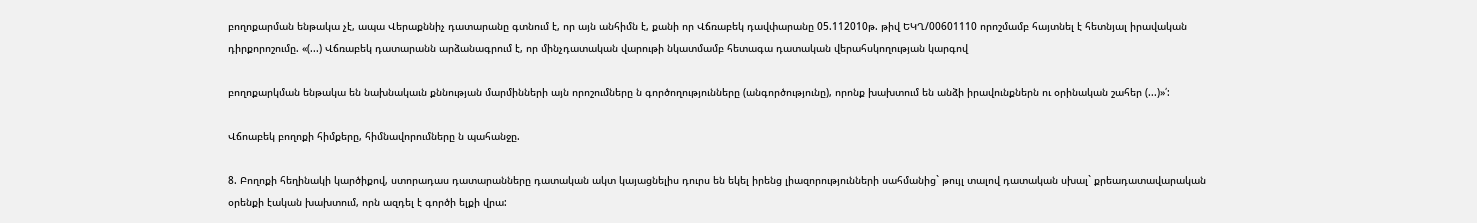բողոքարման ենթակա չէ, ապա Վերաքննիչ դատարանը գտնում է, որ այն անհիմն է, քանի որ Վճռաբեկ դավփարանը 05.112010թ. թիվ ԵԿՂ/00601110 որոշմամբ հայտնել է հետնյալ իրավական դիրքորոշումը. «(...) Վճռաբեկ դատարանն արձանագրում է, որ մինչդատական վարութի նկատմամբ հետագա դատական վերահսկողության կարգով

բողոքարկման ենթակա են նախնակաւն քննության մարմինների այն որոշումները ն գործողությունները (անգործությունը), որոնք խախտում են անձի իրավունքներն ու օրինական շահեր (...)»՛:

Վճոաբեկ բողոքի հիմքերը, հիմնավորումները ն պահանջը.

8. Բողոքի հեղինակի կարծիքով, ստորադաս դատարանները դատական ակտ կայացնելիս դուրս են եկել իրենց լիազորությունների սահմանից` թույլ տալով դատական սխալ` քրեադատավարական օրենքի էական խախտում, որն ազդել է գործի ելքի վրա: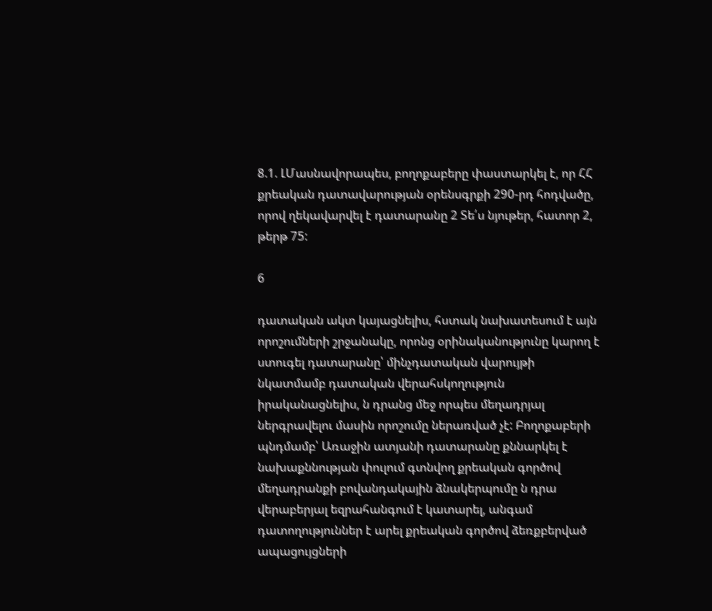8.1. ԼՄասնավորապես, բողոքաբերը փաստարկել է, որ ՀՀ քրեական դատավարության օրենսգրքի 290-րդ հոդվածը, որով ղեկավարվել է դատարանը 2 Տե՛ս նյութեր, հատոր 2, թերթ 75:

6

դատական ակտ կայացնելիս, հստակ նախատեսում է այն որոշումների շրջանակը, որոնց օրինականությունը կարող է ստուգել դատարանը՝ մինչդատական վարույթի նկատմամբ դատական վերահսկողություն իրականացնելիս, ն դրանց մեջ որպես մեղադրյալ ներգրավելու մասին որոշումը ներառված չէ: Բողոքաբերի պնդմամբ՝ Առաջին ատյանի դատարանը քննարկել է նախաքննության փուլում գտնվող քրեական գործով մեղադրանքի բովանդակային ձնակերպումը ն դրա վերաբերյալ եզրահանգում է կատարել, անգամ դատողություններ է արել քրեական գործով ձեռքբերված ապացույցների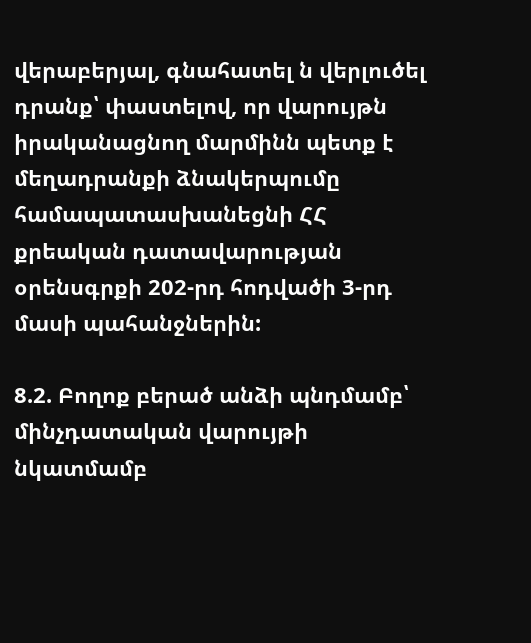վերաբերյալ, գնահատել ն վերլուծել դրանք՝ փաստելով, որ վարույթն իրականացնող մարմինն պետք է մեղադրանքի ձնակերպումը համապատասխանեցնի ՀՀ քրեական դատավարության օրենսգրքի 202-րդ հոդվածի 3-րդ մասի պահանջներին:

8.2. Բողոք բերած անձի պնդմամբ՝ մինչդատական վարույթի նկատմամբ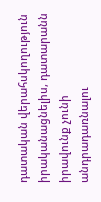դատական վերահսկողություն իրականացնելիս, դատարանն իրավունք չունի անդրադառնալու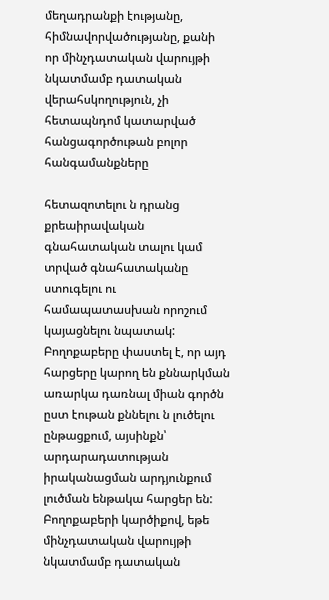մեղադրանքի էությանը, հիմնավորվածությանը, քանի որ մինչդատական վարույթի նկատմամբ դատական վերահսկողություն, չի հետապնդոմ կատարված հանցագործութան բոլոր հանգամանքները

հետազոտելու ն դրանց քրեաիրավական գնահատական տալու կամ տրված գնահատականը ստուգելու ու համապատասխան որոշում կայացնելու նպատակ: Բողոքաբերը փաստել է, որ այդ հարցերը կարող են քննարկման առարկա դառնալ միան գործն ըստ էութան քննելու ն լուծելու ընթացքում, այսինքն՝ արդարադատության իրականացման արդյունքում լուծման ենթակա հարցեր են: Բողոքաբերի կարծիքով, եթե մինչդատական վարույթի նկատմամբ դատական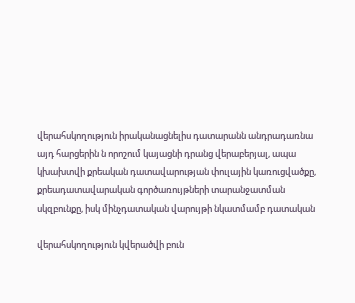վերահսկողություն իրականացնելիս դատարանն անդրադառնա այդ հարցերին ն որոշում կայացնի դրանց վերաբերյալ, ապա կխախտվի քրեական դատավարության փուլային կառուցվածքը, քրեադատավարական գործառույթների տարանջատման սկզբունքը, իսկ մինչդատական վարույթի նկատմամբ դատական

վերահսկողություն կվերածվի բուն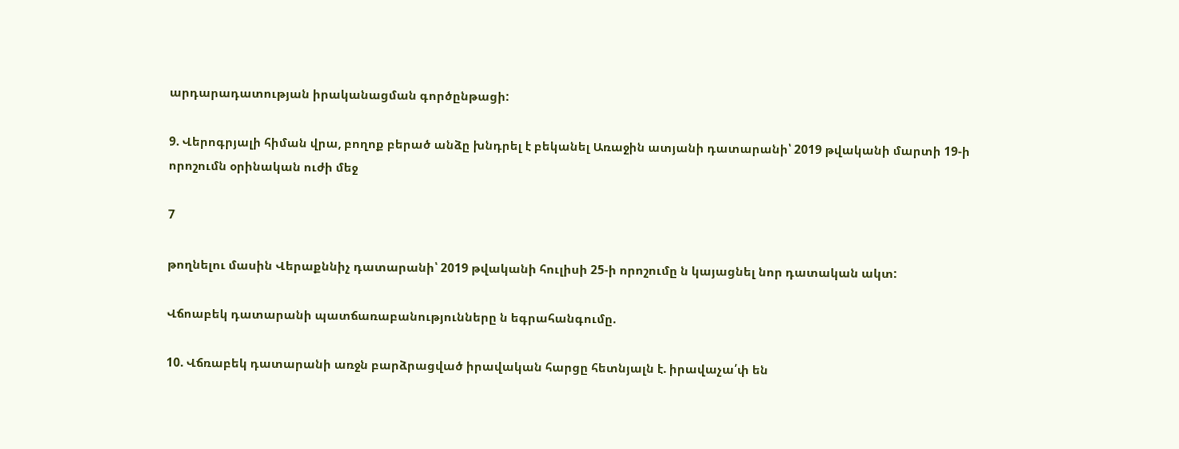արդարադատության իրականացման գործընթացի:

9. Վերոգրյալի հիման վրա, բողոք բերած անձը խնդրել է բեկանել Առաջին ատյանի դատարանի՝ 2019 թվականի մարտի 19-ի որոշումն օրինական ուժի մեջ

7

թողնելու մասին Վերաքննիչ դատարանի՝ 2019 թվականի հուլիսի 25-ի որոշումը ն կայացնել նոր դատական ակտ:

Վճոաբեկ դատարանի պատճառաբանությունները ն եգրահանգումը.

10. Վճռաբեկ դատարանի առջն բարձրացված իրավական հարցը հետնյալն է. իրավաչա՛փ են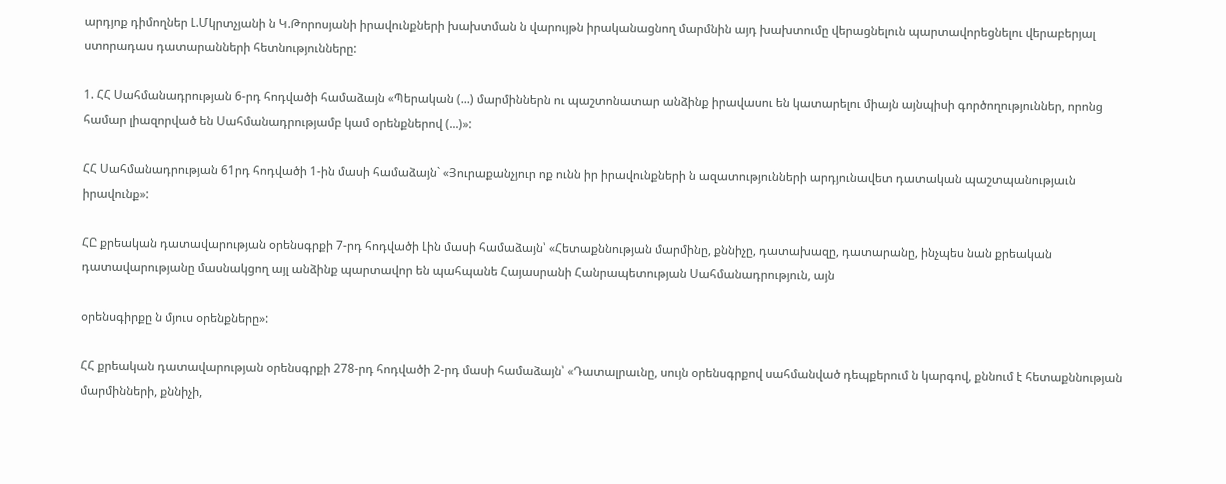արդյոք դիմողներ Լ.Մկրտչյանի ն Կ.Թորոսյանի իրավունքների խախտման ն վարույթն իրականացնող մարմնին այդ խախտումը վերացնելուն պարտավորեցնելու վերաբերյալ ստորադաս դատարանների հետնությունները:

1. ՀՀ Սահմանադրության 6-րդ հոդվածի համաձայն «Պերական (...) մարմիններն ու պաշտոնատար անձինք իրավասու են կատարելու միայն այնպիսի գործողություններ, որոնց համար լիազորված են Սահմանադրությամբ կամ օրենքներով (...)»:

ՀՀ Սահմանադրության 61րդ հոդվածի 1-ին մասի համաձայն` «Յուրաքանչյուր ոք ունն իր իրավունքների ն ազատությունների արդյունավետ դատական պաշտպանությաւն իրավունք»:

ՀԸ քրեական դատավարության օրենսգրքի 7-րդ հոդվածի Լին մասի համաձայն՝ «Հետաքննության մարմինը, քննիչը, դատախազը, դատարանը, ինչպես նան քրեական դատավարությանը մասնակցող այլ անձինք պարտավոր են պահպանե Հայասրանի Հանրապետության Սահմանադրություն, այն

օրենսգիրքը ն մյուս օրենքները»:

ՀՀ քրեական դատավարության օրենսգրքի 278-րդ հոդվածի 2-րդ մասի համաձայն՝ «Դատալրաւնը, սույն օրենսգրքով սահմանված դեպքերում ն կարգով, քննում է հետաքննության մարմինների, քննիչի,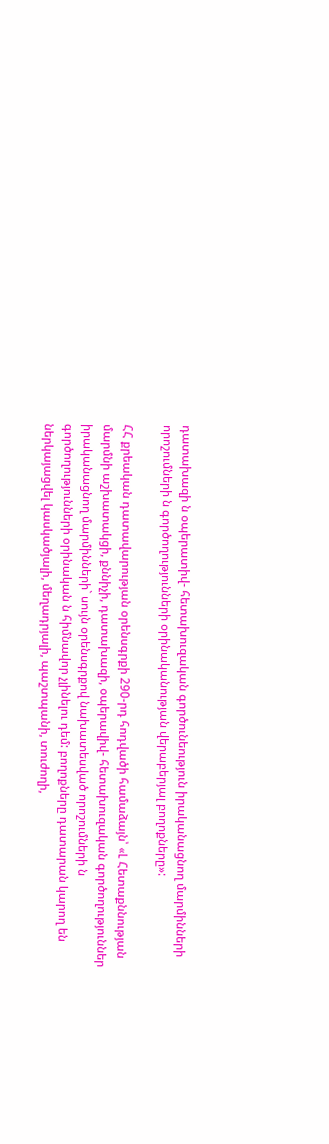դատախազի ն օպերատիվ- հետախուզական գործունեություն իրականացնող մարմինների որոշումների ն գործողությունների օրինականության վերաբերյալ բողոքները»:

ՀՀ քրեական դատավարության օրենսգրքի 290-րդ հոդվածի համաձայն՝ «Լ Հետաքննության մարմնի աշխատակցի, քննիչի, դատախազի, օպերավիվ- հետախուզական գործողություններ իրականացնող մարմինների` սույն օրենսգրքով նախատեսված որոշումների ն գործողությունների օրինական ն հիմնավոր չլինելու դեմ: բողոքները դատարան կարող են ներկայացվել կասկածյալի, մեղադրյալի, պաշտպանի, տուժողի,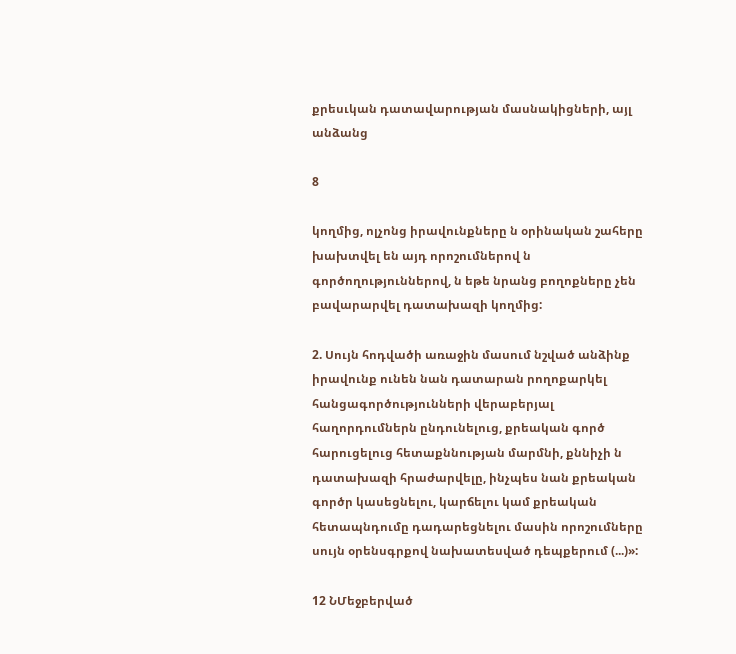քրեսւկան դատավարության մասնակիցների, այլ անձանց

8

կողմից, ոլչոնց իրավունքները ն օրինական շահերը խախտվել են այդ որոշումներով ն գործողություններով, ն եթե նրանց բողոքները չեն բավարարվել դատախազի կողմից:

2. Սույն հոդվածի առաջին մասում նշված անձինք իրավունք ունեն նան դատարան րողոքարկել հանցագործությունների վերաբերյալ հաղորդումներն ընդունելուց, քրեական գործ հարուցելուց հետաքննության մարմնի, քննիչի ն դատախազի հրաժարվելը, ինչպես նան քրեական գործր կասեցնելու, կարճելու կամ քրեական հետապնդումը դադարեցնելու մասին որոշումները սույն օրենսգրքով նախատեսված դեպքերում (...)»:

12 ՆՄեջբերված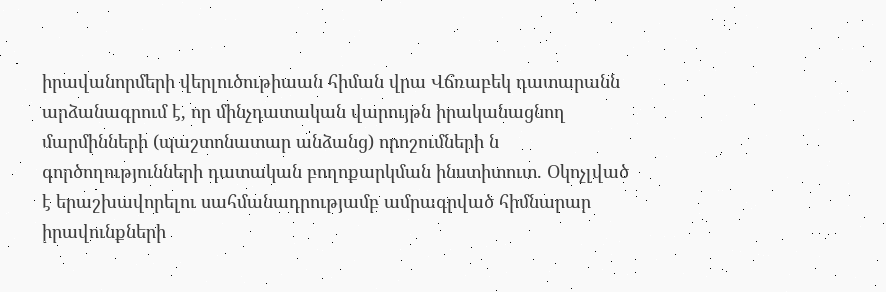իրավանորմերի վերլուծութիաան հիման վրա Վճռաբեկ դատարանն արձանագրում է, որ մինչդատական վարույթն իրականացնող մարմինների (պաշտոնատար անձանց) որոշումների ն գործողությունների դատական բողոքարկման ինստիտուտ. Օկոչլված է երաշխավորելու սահմանադրությամբ ամրագրված հիմնարար իրավունքների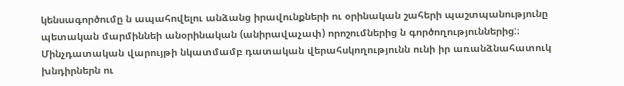կենսագործումը ն ապահովելու անձանց իրավունքների ու օրինական շահերի պաշտպանությունը պետական մարմիննեի անօրինական (անիրավաչափ) որոշումներից ն գործողություններից:։ Մինչդատական վարույթի նկատմամբ դատական վերահսկողությունն ունի իր առանձնահատուկ խնդիրներն ու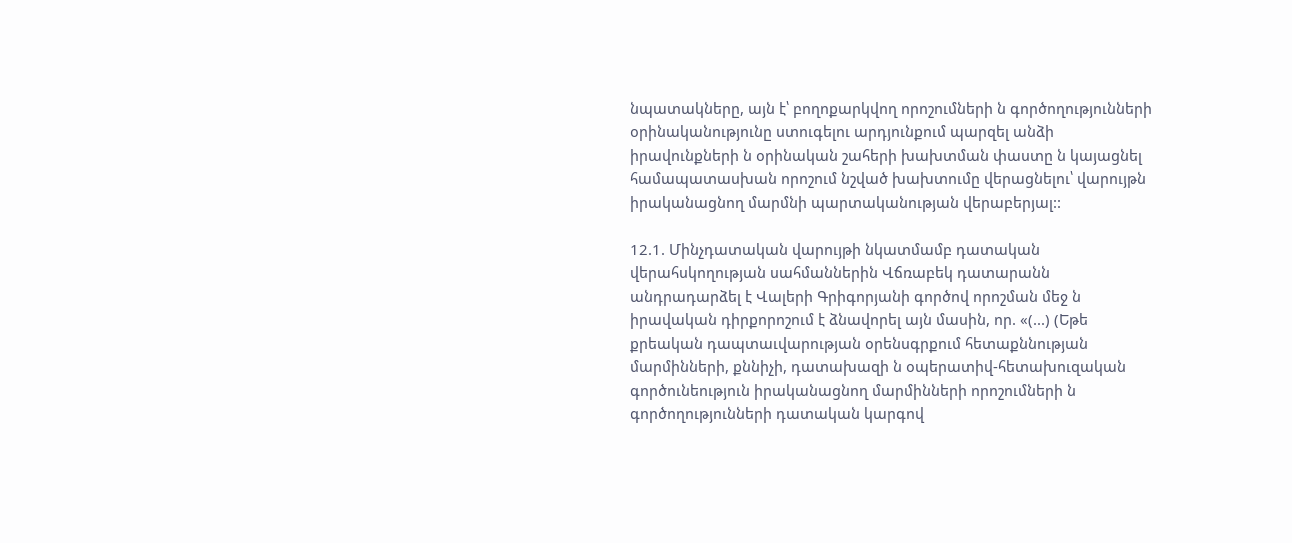նպատակները, այն է՝ բողոքարկվող որոշումների ն գործողությունների օրինականությունը ստուգելու արդյունքում պարզել անձի իրավունքների ն օրինական շահերի խախտման փաստը ն կայացնել համապատասխան որոշում նշված խախտումը վերացնելու՝ վարույթն իրականացնող մարմնի պարտականության վերաբերյալ::

12.1. Մինչդատական վարույթի նկատմամբ դատական վերահսկողության սահմաններին Վճռաբեկ դատարանն անդրադարձել է Վալերի Գրիգորյանի գործով որոշման մեջ ն իրավական դիրքորոշում է ձնավորել այն մասին, որ. «(...) (Եթե քրեական դապտաւվարության օրենսգրքում հետաքննության մարմինների, քննիչի, դատախազի ն օպերատիվ-հետախուզական գործունեություն իրականացնող մարմինների որոշումների ն գործողությունների դատական կարգով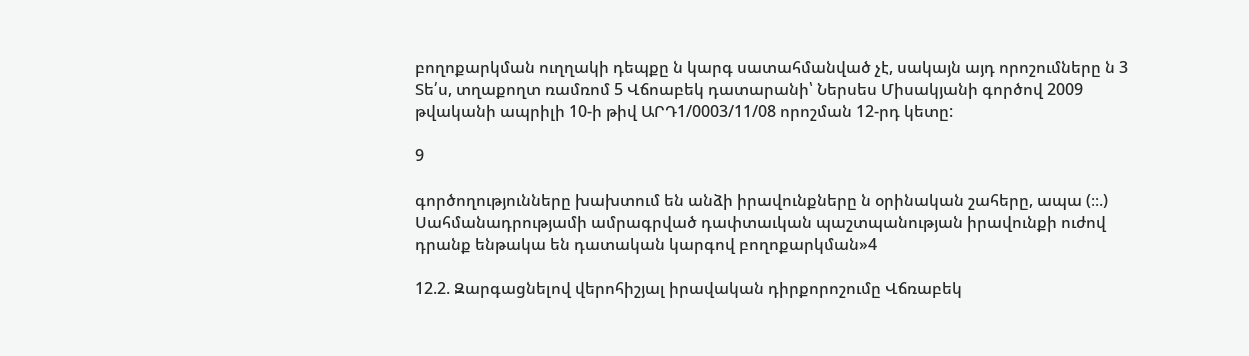բողոքարկման ուղղակի դեպքը ն կարգ սատահմանված չէ, սակայն այդ որոշումները ն 3 Տե՛ս, տղաքողտ ռամռոմ 5 Վճոաբեկ դատարանի՝ Ներսես Միսակյանի գործով 2009 թվականի ապրիլի 10-ի թիվ ԱՐԴ1/0003/11/08 որոշման 12-րդ կետը:

9

գործողությունները խախտում են անձի իրավունքները ն օրինական շահերը, ապա (։։.) Սահմանադրությամի ամրագրված դափտաւկան պաշտպանության իրավունքի ուժով դրանք ենթակա են դատական կարգով բողոքարկման»4

12.2. Զարգացնելով վերոհիշյալ իրավական դիրքորոշումը Վճռաբեկ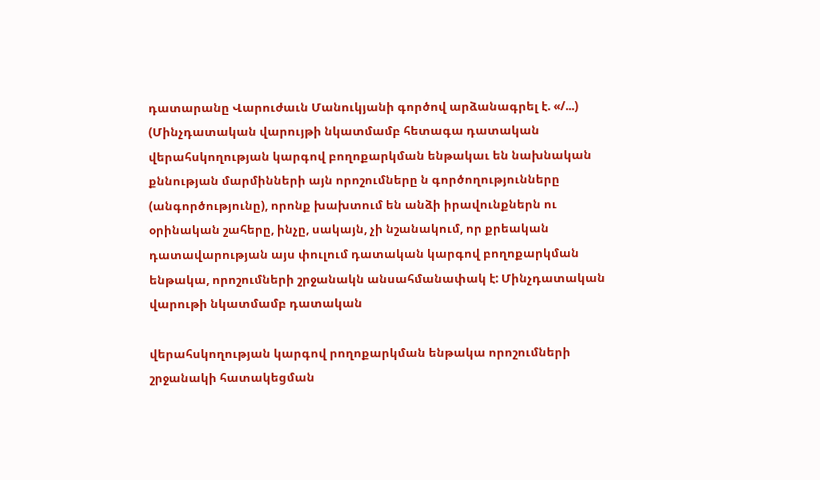դատարանը Վարուժաւն Մանուկյանի գործով արձանագրել է. «/...) (Մինչդատական վարույթի նկատմամբ հետագա դատական վերահսկողության կարգով բողոքարկման ենթակաւ են նախնական քննության մարմինների այն որոշումները ն գործողությունները (անգործությունը), որոնք խախտում են անձի իրավունքներն ու օրինական շահերը, ինչը, սակայն, չի նշանակում, որ քրեական դատավարության այս փուլում դատական կարգով բողոքարկման ենթակա, որոշումների շրջանակն անսահմանափակ է: Մինչդատական վարութի նկատմամբ դատական

վերահսկողության կարգով րողոքարկման ենթակա որոշումների շրջանակի հատակեցման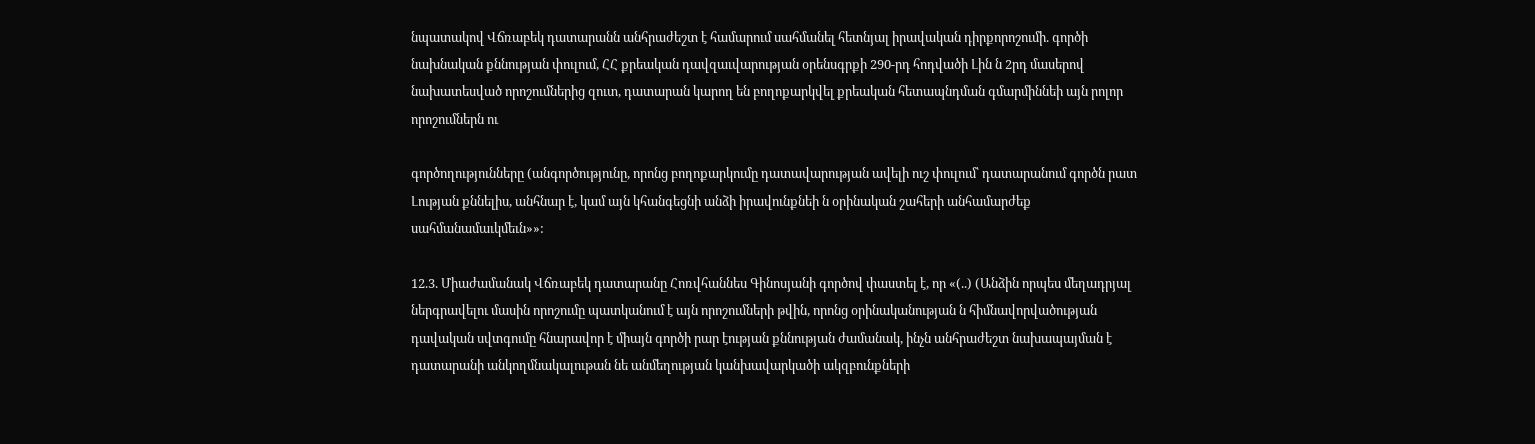նպատակով Վճռաբեկ դատարանն անհրաժեշտ է համարում սահմանել հետնյալ իրավական դիրքորոշումի. գործի նախնական քննության փուլում, ՀՀ քրեական դավզաւվարության օրենսգրքի 290-րդ հոդվածի Լին ն 2րդ մասերով նախատեսված որոշումներից զուտ, դատարան կարող են բողոքարկվել քրեական հետապնդման գմարմիննեի այն րոլոր որոշումներն ու

գործողությունները (անգործությունը, որոնց բողոքարկումը դատավարության ավելի ուշ փուլում՝ դատարանում գործն րատ Լության քննելիս, անհնար է, կամ այն կհանգեցնի անձի իրավունքնեի ն օրինական շահերի անհամարժեք սահմանամաւկմեւն»»:

12.3. Միաժամանակ Վճռաբեկ դատարանը Հոռվհաննես Գինոսյանի գործով փաստել է, որ «(..) (Անձին որպես մեղադրյալ ներգրավելու մասին որոշումը պատկանում է այն որոշումների թվին, որոնց օրինականության ն հիմնավորվածության դավական սվտգումը հնարավոր է միայն գործի րար էության քննության ժամանակ, ինչն անհրաժեշտ նախապայման է դատարանի անկողմնակալութան նե անմեղության կանխավարկածի ակզբունքների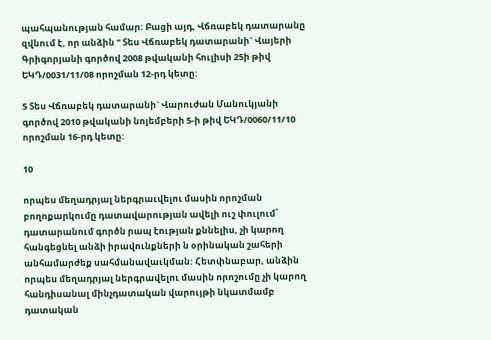պահպանության համար: Բացի այդ, Վճռաբեկ դատարանը զվնում է, որ անձին " Տես Վճռաբեկ դատարանի` Վայերի Գրիգորյանի գործով 2008 թվականի հուլիսի 25ի թիվ ԵԿԴ/0031/11/08 որոշման 12-րդ կետը:

5 Տես Վճռաբեկ դատարանի` Վարուժան Մանուկյանի գործով 2010 թվականի նոյեմբերի 5-ի թիվ ԵԿԴ/0060/11/10 որոշման 16-րդ կետը:

10

որպես մեղադրյալ ներգրաւվելու մասին որոշման բողոքարկումը դատավարության ավելի ուշ փուլում՝ դատարանում գործն րապ էության քննելիս, չի կարող հանգեցնել անձի իրավունքների ն օրինական շահերի անհամարժեք սահմանավաւկման: Հետփնաբար, անձին որպես մեղադրյալ ներգրավելու մասին որոշումը չի կարող հանդիսանալ մինչդատական վարույթի նկատմամբ դատական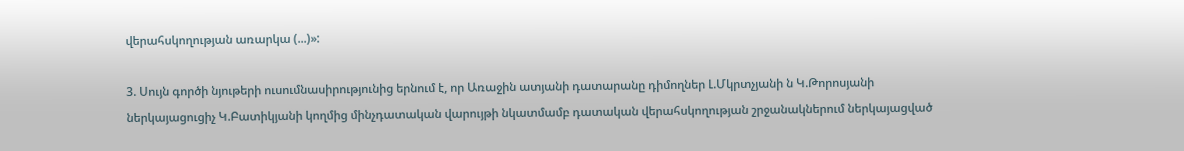վերահսկողության առարկա (...)»:

3. Սույն գործի նյութերի ուսումնասիրությունից երնում է, որ Առաջին ատյանի դատարանը դիմողներ Լ.Մկրտչյանի ն Կ.Թորոսյանի ներկայացուցիչ Կ.Բատիկյանի կողմից մինչդատական վարույթի նկատմամբ դատական վերահսկողության շրջանակներում ներկայացված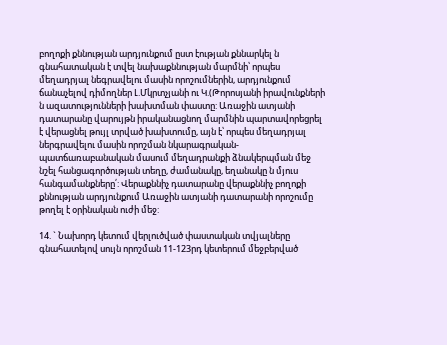բողոքի քննության արդյունքում ըստ էության քննարկել ն գնահատական է տվել նախաքննության մարմնի՝ որպես մեղադրյալ նեգրավելու մասին որոշումներին, արդյունքում ճանաչելով դիմողներ Լ.Մկրտչյանի ու Կ.(Թորոսյանի իրավունքների ն ազատությունների խախտման փաստը: Առաջին ատյանի դատարանը վարույթն իրականացնող մարմնին պարտավորեցրել է վերացնել թույլ տրված խախտումը, այն է՝ որպես մեղադրյալ ներգրավելու մասին որոշման նկարագրական-պատճառաբանական մասում մեղադրանքի ձնակերպման մեջ նշել հանցագործության տեղը, ժամանակը, եղանակը ն մյուս հանգամանքները՛: Վերաքննիչ դատարանը վերաքննիչ բողոքի քննության արդյունքում Առաջին ատյանի դատարանի որոշումը թողել է օրինական ուժի մեջ:

14. ` Նախորդ կետում վերլուծված փաստական տվյալները գնահատելով սույն որոշման 11-123րդ կետերում մեջբերված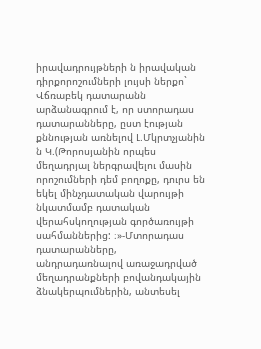իրավադրույթների ն իրավական դիրքորոշումների լույսի ներքո` Վճռաբեկ դատարանն արձանագրում է, որ ստորադաս դատարանները, ըստ էության քննության առնելով Լ.Մկրտչյանին ն Կ.(Թորոսյանին որպես մեղադրյալ ներգրավելու մասին որոշումների դեմ բողոքը, դուրս են եկել մինչդատական վարույթի նկատմամբ դատական վերահսկողության գործառույթի սահմաններից: ։»-Մտորադաս դատարանները, անդրադառնալով առաջադրված մեղադրանքների բովանդակային ձնակերպումներին, անտեսել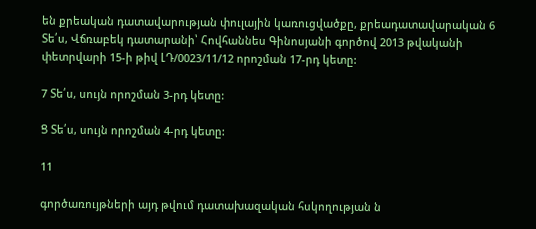են քրեական դատավարության փուլային կառուցվածքը, քրեադատավարական 6 Տե՛ս, Վճռաբեկ դատարանի՝ Հովհաննես Գինոսյանի գործով 2013 թվականի փետրվարի 15-ի թիվ ԼԴ/0023/11/12 որոշման 17-րդ կետը:

7 Տե՛ս, սույն որոշման 3-րդ կետը:

Ց Տե՛ս, սույն որոշման 4-րդ կետը:

11

գործառույթների այդ թվում դատախազական հսկողության ն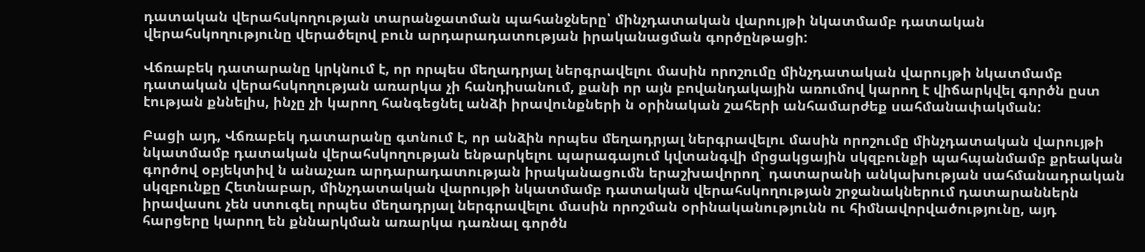դատական վերահսկողության տարանջատման պահանջները՝ մինչդատական վարույթի նկատմամբ դատական վերահսկողությունը վերածելով բուն արդարադատության իրականացման գործընթացի:

Վճռաբեկ դատարանը կրկնում է, որ որպես մեղադրյալ ներգրավելու մասին որոշումը մինչդատական վարույթի նկատմամբ դատական վերահսկողության առարկա չի հանդիսանում, քանի որ այն բովանդակային առումով կարող է վիճարկվել գործն ըստ էության քննելիս, ինչը չի կարող հանգեցնել անձի իրավունքների ն օրինական շահերի անհամարժեք սահմանափակման:

Բացի այդ, Վճռաբեկ դատարանը գտնում է, որ անձին որպես մեղադրյալ ներգրավելու մասին որոշումը մինչդատական վարույթի նկատմամբ դատական վերահսկողության ենթարկելու պարագայում կվտանգվի մրցակցային սկզբունքի պահպանմամբ քրեական գործով օբյեկտիվ ն անաչառ արդարադատության իրականացումն երաշխավորող` դատարանի անկախության սահմանադրական սկզբունքը Հետնաբար, մինչդատական վարույթի նկատմամբ դատական վերահսկողության շրջանակներում դատարաններն իրավասու չեն ստուգել որպես մեղադրյալ ներգրավելու մասին որոշման օրինականությունն ու հիմնավորվածությունը, այդ հարցերը կարող են քննարկման առարկա դառնալ գործն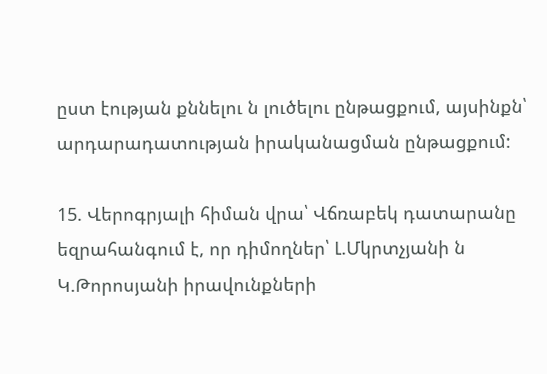ըստ էության քննելու ն լուծելու ընթացքում, այսինքն՝ արդարադատության իրականացման ընթացքում:

15. Վերոգրյալի հիման վրա՝ Վճռաբեկ դատարանը եզրահանգում է, որ դիմողներ՝ Լ.Մկրտչյանի ն Կ.Թորոսյանի իրավունքների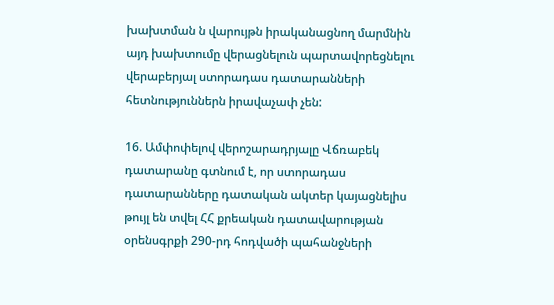խախտման ն վարույթն իրականացնող մարմնին այդ խախտումը վերացնելուն պարտավորեցնելու վերաբերյալ ստորադաս դատարանների հետնություններն իրավաչափ չեն:

16. Ամփոփելով վերոշարադրյալը Վճռաբեկ դատարանը գտնում է, որ ստորադաս դատարանները դատական ակտեր կայացնելիս թույլ են տվել ՀՀ քրեական դատավարության օրենսգրքի 290-րդ հոդվածի պահանջների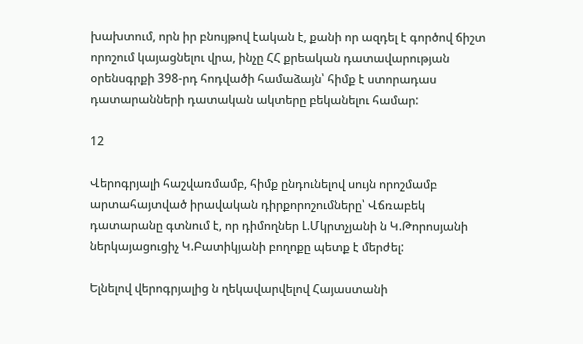խախտում, որն իր բնույթով էական է, քանի որ ազդել է գործով ճիշտ որոշում կայացնելու վրա, ինչը ՀՀ քրեական դատավարության օրենսգրքի 398-րդ հոդվածի համաձայն՝ հիմք է ստորադաս դատարանների դատական ակտերը բեկանելու համար:

12

Վերոգրյալի հաշվառմամբ, հիմք ընդունելով սույն որոշմամբ արտահայտված իրավական դիրքորոշումները՝ Վճռաբեկ դատարանը գտնում է, որ դիմողներ Լ.Մկրտչյանի ն Կ.Թորոսյանի ներկայացուցիչ Կ.Բատիկյանի բողոքը պետք է մերժել:

Ելնելով վերոգրյալից ն ղեկավարվելով Հայաստանի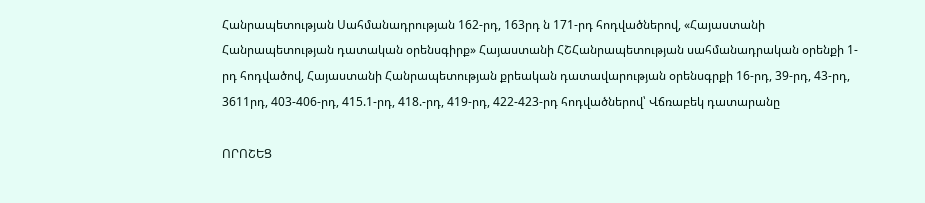Հանրապետության Սահմանադրության 162-րդ, 163րդ ն 171-րդ հոդվածներով, «Հայաստանի Հանրապետության դատական օրենսգիրք» Հայաստանի ՀՇՀանրապետության սահմանադրական օրենքի 1-րդ հոդվածով, Հայաստանի Հանրապետության քրեական դատավարության օրենսգրքի 16-րդ, 39-րդ, 43-րդ, 3611րդ, 403-406-րդ, 415.1-րդ, 418.-րդ, 419-րդ, 422-423-րդ հոդվածներով՝ Վճռաբեկ դատարանը

ՈՐՈՇԵՑ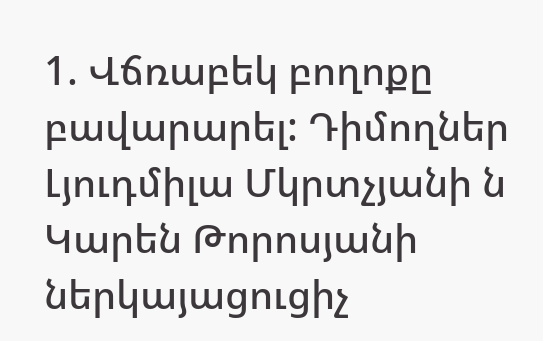1. Վճռաբեկ բողոքը բավարարել: Դիմողներ Լյուդմիլա Մկրտչյանի ն Կարեն Թորոսյանի ներկայացուցիչ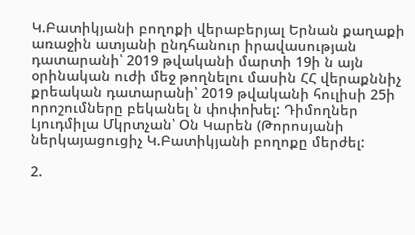Կ.Բատիկյանի բողոքի վերաբերյալ Երնան քաղաքի առաջին ատյանի ընդհանուր իրավասության դատարանի՝ 2019 թվականի մարտի 19ի ն այն օրինական ուժի մեջ թողնելու մասին ՀՀ վերաքննիչ քրեական դատարանի՝ 2019 թվականի հուլիսի 25ի որոշումները բեկանել ն փոփոխել: Դիմողներ Լյուդմիլա Մկրտչան՝ Օն Կարեն (Թորոսյանի ներկայացուցիչ Կ.Բատիկյանի բողոքը մերժել:

2.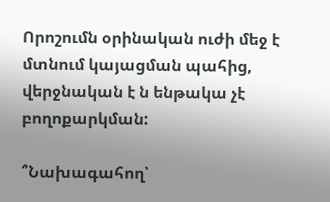Որոշումն օրինական ուժի մեջ է մտնում կայացման պահից, վերջնական է ն ենթակա չէ բողոքարկման:

՞Նախագահող՝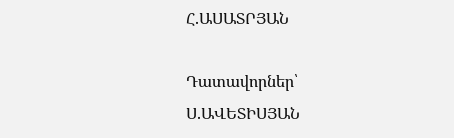Հ.ԱՍԱՏՐՅԱՆ

Դատավորներ՝ Ս.ԱՎԵՏԻՍՅԱՆ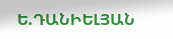Ե.ԴԱՆԻԵԼՅԱՆ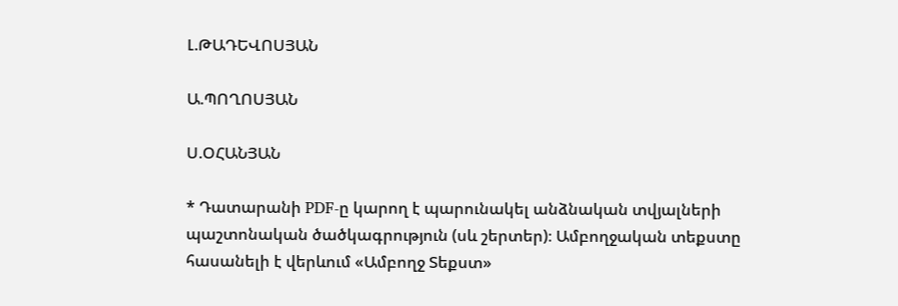Լ.ԹԱԴԵՎՈՍՅԱՆ

Ա.ՊՈՂՈՍՅԱՆ

Ս.ՕՀԱՆՅԱՆ

* Դատարանի PDF-ը կարող է պարունակել անձնական տվյալների պաշտոնական ծածկագրություն (սև շերտեր)։ Ամբողջական տեքստը հասանելի է վերևում «Ամբողջ Տեքստ»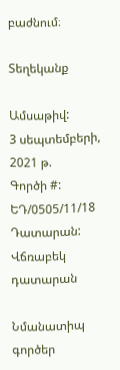բաժնում։

Տեղեկանք

Ամսաթիվ:
3 սեպտեմբերի, 2021 թ.
Գործի #:
ԵԴ/0505/11/18
Դատարան:
Վճռաբեկ դատարան

Նմանատիպ գործեր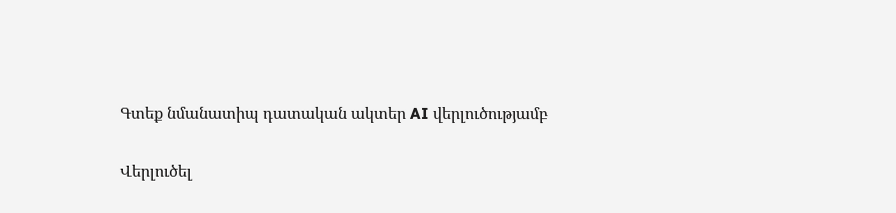Գտեք նմանատիպ դատական ակտեր AI վերլուծությամբ

Վերլուծել